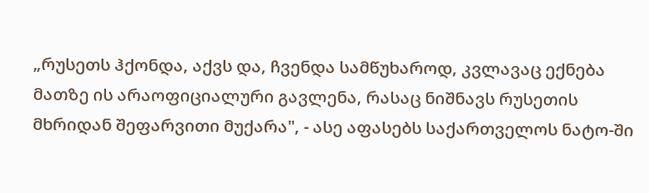„რუსეთს ჰქონდა, აქვს და, ჩვენდა სამწუხაროდ, კვლავაც ექნება მათზე ის არაოფიციალური გავლენა, რასაც ნიშნავს რუსეთის მხრიდან შეფარვითი მუქარა", - ასე აფასებს საქართველოს ნატო-ში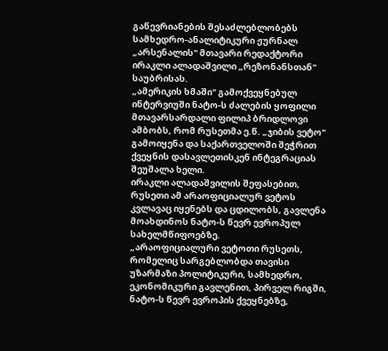გაწევრიანების შესაძლებლობებს სამხედრო-ანალიტიკური ჟურნალ „არსენალის" მთავარი რედაქტორი ირაკლი ალადაშვილი „რეზონანსთან" საუბრისას.
„ამერიკის ხმაში" გამოქვეყნებულ ინტერვიუში ნატო-ს ძალების ყოფილი მთავარსარდალი ფილიპ ბრიდლოვი ამბობს, რომ რუსეთმა ე.წ. „ჯიბის ვეტო" გამოიყენა და საქართველოში შეჭრით ქვეყნის დასავლეთისკენ ინტეგრაციას შეუშალა ხელი.
ირაკლი ალადაშვილის შეფასებით, რუსეთი ამ არაოფიციალურ ვეტოს კვლავაც იყენებს და ცდილობს, გავლენა მოახდინოს ნატო-ს წევრ ევროპულ სახელმწიფოებზე.
„არაოფიციალური ვეტოთი რუსეთს, რომელიც სარგებლობდა თავისი უზარმაზი პოლიტიკური, სამხედრო, ეკონომიკური გავლენით, პირველ რიგში, ნატო-ს წევრ ევროპის ქვეყნებზე,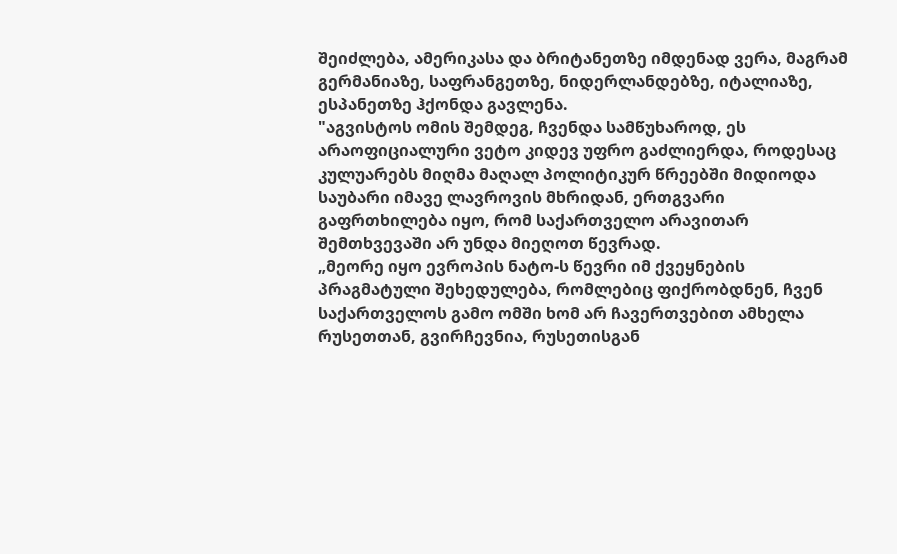შეიძლება, ამერიკასა და ბრიტანეთზე იმდენად ვერა, მაგრამ გერმანიაზე, საფრანგეთზე, ნიდერლანდებზე, იტალიაზე, ესპანეთზე ჰქონდა გავლენა.
"აგვისტოს ომის შემდეგ, ჩვენდა სამწუხაროდ, ეს არაოფიციალური ვეტო კიდევ უფრო გაძლიერდა, როდესაც კულუარებს მიღმა მაღალ პოლიტიკურ წრეებში მიდიოდა საუბარი იმავე ლავროვის მხრიდან, ერთგვარი გაფრთხილება იყო, რომ საქართველო არავითარ შემთხვევაში არ უნდა მიეღოთ წევრად.
„მეორე იყო ევროპის ნატო-ს წევრი იმ ქვეყნების პრაგმატული შეხედულება, რომლებიც ფიქრობდნენ, ჩვენ საქართველოს გამო ომში ხომ არ ჩავერთვებით ამხელა რუსეთთან, გვირჩევნია, რუსეთისგან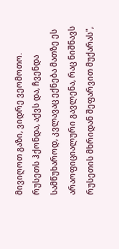მივიღოთ გაზი, ვიდრე ვეომოთო. რუსეთს ჰქონდა, აქვს და, ჩვენდა სამწუხაროდ, კვლავაც ექნება მათზე ეს არაოფიციალური გავლენა, რაც ნიშნავს რუსეთის მხრიდან შეფარვით მუქარას",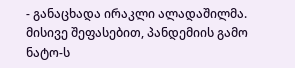- განაცხადა ირაკლი ალადაშილმა.
მისივე შეფასებით, პანდემიის გამო ნატო-ს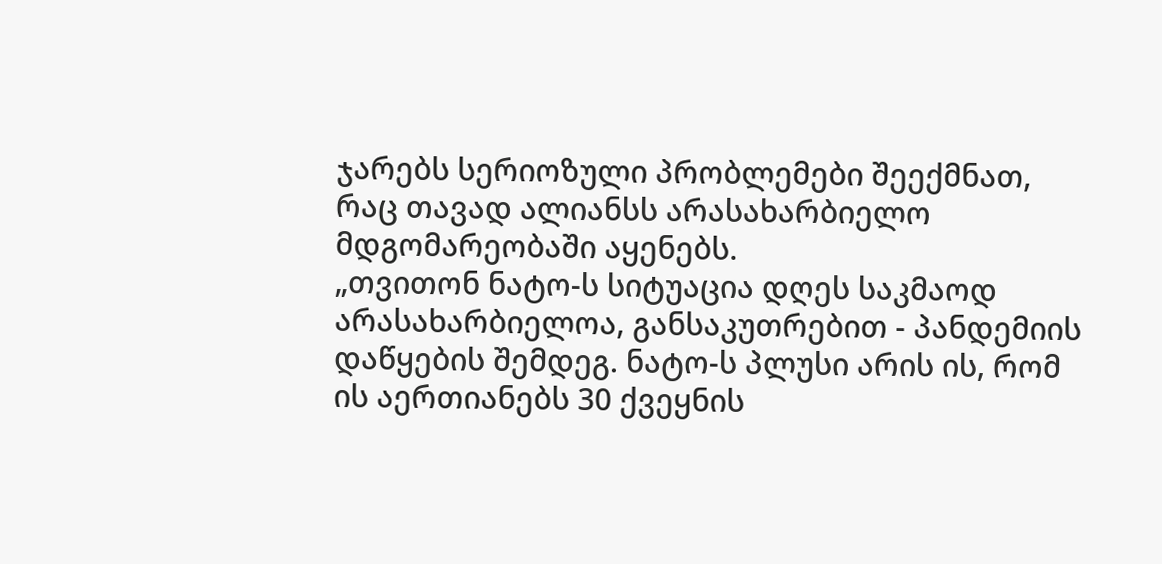ჯარებს სერიოზული პრობლემები შეექმნათ, რაც თავად ალიანსს არასახარბიელო მდგომარეობაში აყენებს.
„თვითონ ნატო-ს სიტუაცია დღეს საკმაოდ არასახარბიელოა, განსაკუთრებით - პანდემიის დაწყების შემდეგ. ნატო-ს პლუსი არის ის, რომ ის აერთიანებს 30 ქვეყნის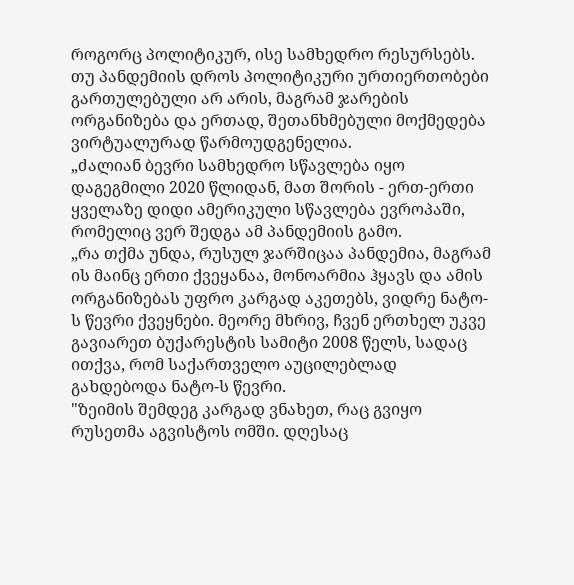როგორც პოლიტიკურ, ისე სამხედრო რესურსებს. თუ პანდემიის დროს პოლიტიკური ურთიერთობები გართულებული არ არის, მაგრამ ჯარების ორგანიზება და ერთად, შეთანხმებული მოქმედება ვირტუალურად წარმოუდგენელია.
„ძალიან ბევრი სამხედრო სწავლება იყო დაგეგმილი 2020 წლიდან, მათ შორის - ერთ-ერთი ყველაზე დიდი ამერიკული სწავლება ევროპაში, რომელიც ვერ შედგა ამ პანდემიის გამო.
„რა თქმა უნდა, რუსულ ჯარშიცაა პანდემია, მაგრამ ის მაინც ერთი ქვეყანაა, მონოარმია ჰყავს და ამის ორგანიზებას უფრო კარგად აკეთებს, ვიდრე ნატო-ს წევრი ქვეყნები. მეორე მხრივ, ჩვენ ერთხელ უკვე გავიარეთ ბუქარესტის სამიტი 2008 წელს, სადაც ითქვა, რომ საქართველო აუცილებლად გახდებოდა ნატო-ს წევრი.
"ზეიმის შემდეგ კარგად ვნახეთ, რაც გვიყო რუსეთმა აგვისტოს ომში. დღესაც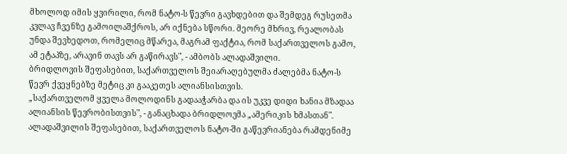მხოლოდ იმის ყვირილი, რომ ნატო-ს წევრი გავხდებით და შემდეგ რუსეთმა კვლავ ჩვენზე გამოილაშქროს, არ იქნება სწორი. მეორე მხრივ, რეალობას უნდა შევხედოთ, რომელიც მწარეა, მაგრამ ფაქტია, რომ საქართველოს გამო, ამ ეტაპზე, არავინ თავს არ გაწირავს", - ამბობს ალადაშვილი.
ბრიდლოვის შეფასებით, საქართველოს შეიარაღებულმა ძალებმა ნატო-ს წევრ ქვეყნებზე მეტიც კი გააკეთეს ალიანსისთვის.
„საქართველომ ყველა მოლოდინს გადააჭარბა და ის უკვე დიდი ხანია მზადაა ალიანსის წევრობისთვის", - განაცხადა ბრიდლოვმა „ამერიკის ხმასთან".
ალადაშვილის შეფასებით, საქართველოს ნატო-ში გაწევრიანება რამდენიმე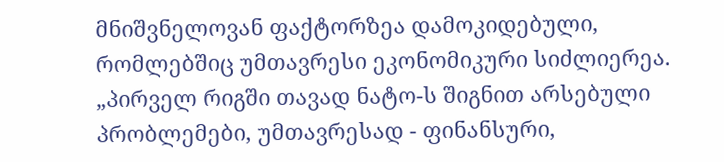მნიშვნელოვან ფაქტორზეა დამოკიდებული, რომლებშიც უმთავრესი ეკონომიკური სიძლიერეა.
„პირველ რიგში თავად ნატო-ს შიგნით არსებული პრობლემები, უმთავრესად - ფინანსური,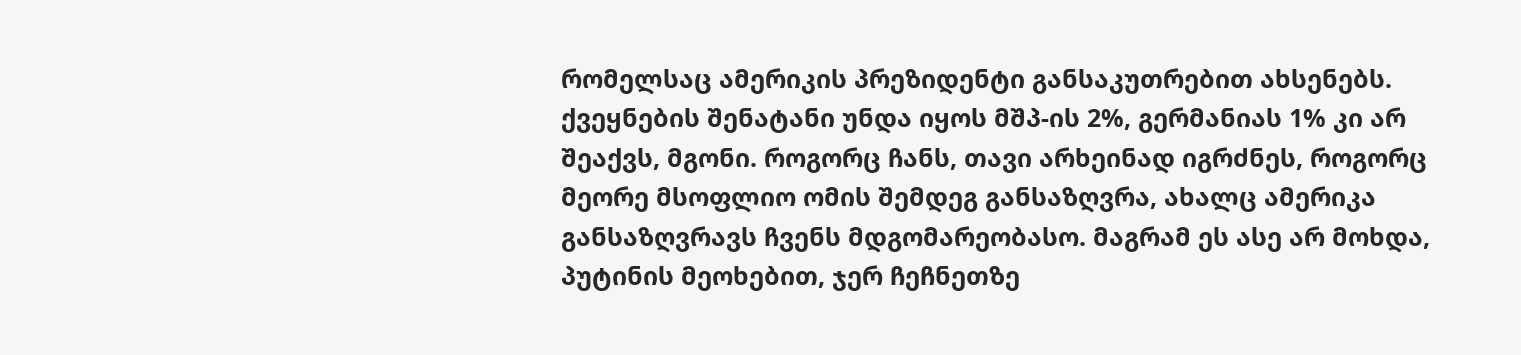რომელსაც ამერიკის პრეზიდენტი განსაკუთრებით ახსენებს. ქვეყნების შენატანი უნდა იყოს მშპ-ის 2%, გერმანიას 1% კი არ შეაქვს, მგონი. როგორც ჩანს, თავი არხეინად იგრძნეს, როგორც მეორე მსოფლიო ომის შემდეგ განსაზღვრა, ახალც ამერიკა განსაზღვრავს ჩვენს მდგომარეობასო. მაგრამ ეს ასე არ მოხდა, პუტინის მეოხებით, ჯერ ჩეჩნეთზე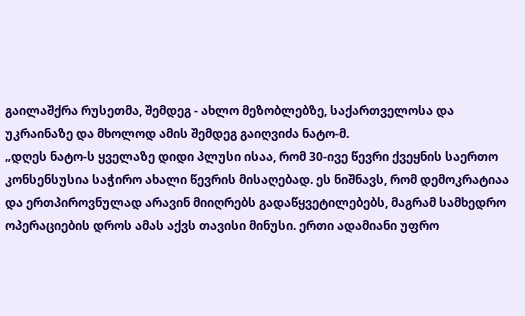გაილაშქრა რუსეთმა, შემდეგ - ახლო მეზობლებზე, საქართველოსა და უკრაინაზე და მხოლოდ ამის შემდეგ გაიღვიძა ნატო-მ.
„დღეს ნატო-ს ყველაზე დიდი პლუსი ისაა, რომ 30-ივე წევრი ქვეყნის საერთო კონსენსუსია საჭირო ახალი წევრის მისაღებად. ეს ნიშნავს, რომ დემოკრატიაა და ერთპიროვნულად არავინ მიიღრებს გადაწყვეტილებებს, მაგრამ სამხედრო ოპერაციების დროს ამას აქვს თავისი მინუსი. ერთი ადამიანი უფრო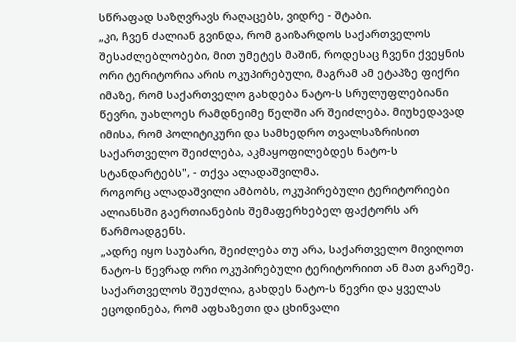სწრაფად საზღვრავს რაღაცებს, ვიდრე - შტაბი.
„კი, ჩვენ ძალიან გვინდა, რომ გაიზარდოს საქართველოს შესაძლებლობები, მით უმეტეს მაშინ, როდესაც ჩვენი ქვეყნის ორი ტერიტორია არის ოკუპირებული, მაგრამ ამ ეტაპზე ფიქრი იმაზე, რომ საქართველო გახდება ნატო-ს სრულუფლებიანი წევრი, უახლოეს რამდნეიმე წელში არ შეიძლება. მიუხედავად იმისა, რომ პოლიტიკური და სამხედრო თვალსაზრისით საქართველო შეიძლება, აკმაყოფილებდეს ნატო-ს სტანდარტებს", - თქვა ალადაშვილმა.
როგორც ალადაშვილი ამბობს, ოკუპირებული ტერიტორიები ალიანსში გაერთიანების შემაფერხებელ ფაქტორს არ წარმოადგენს.
„ადრე იყო საუბარი, შეიძლება თუ არა, საქართველო მივიღოთ ნატო-ს წევრად ორი ოკუპირებული ტერიტორიით ან მათ გარეშე. საქართველოს შეუძლია, გახდეს ნატო-ს წევრი და ყველას ეცოდინება, რომ აფხაზეთი და ცხინვალი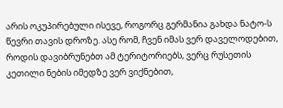არის ოკუპირებული ისევე, როგორც გერმანია გახდა ნატო-ს წევრი თავის დროზე. ასე რომ, ჩვენ იმას ვერ დაველოდებით, როდის დავიბრუნებთ ამ ტერიტორიებს, ვერც რუსეთის კეთილი ნების იმედზე ვერ ვიქნებით,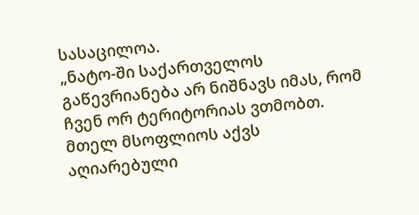სასაცილოა.
„ნატო-ში საქართველოს გაწევრიანება არ ნიშნავს იმას, რომ ჩვენ ორ ტერიტორიას ვთმობთ. მთელ მსოფლიოს აქვს აღიარებული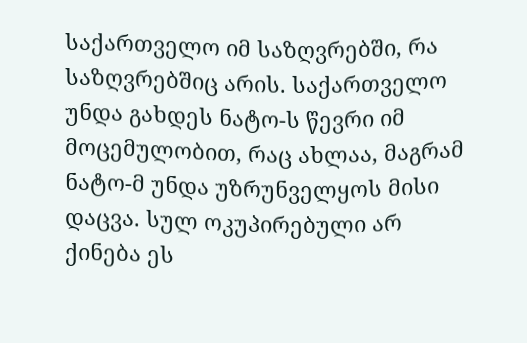საქართველო იმ საზღვრებში, რა საზღვრებშიც არის. საქართველო უნდა გახდეს ნატო-ს წევრი იმ მოცემულობით, რაც ახლაა, მაგრამ ნატო-მ უნდა უზრუნველყოს მისი დაცვა. სულ ოკუპირებული არ ქინება ეს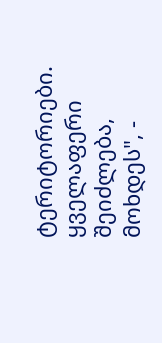ტერიტორიები. ყველაფერი შეიძლება, მოხდეს", -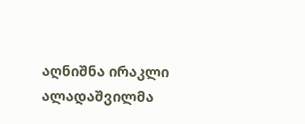აღნიშნა ირაკლი ალადაშვილმა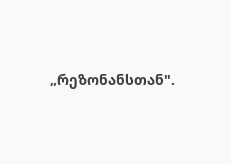„რეზონანსთან".